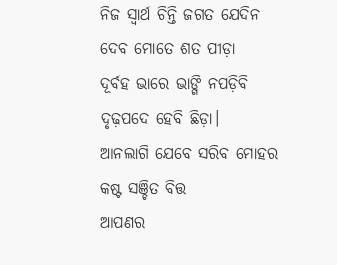ନିଜ ସ୍ୱାର୍ଥ ଚିନ୍ତି ଜଗତ ଯେଦିନ
ଦେବ ମୋତେ ଶତ ପୀଡ଼ା
ଦୂର୍ବହ ଭାରେ ଭାଙ୍ଗି ନପଡ଼ିବି
ଦୃଢ଼ପଦେ ହେବି ଛିଡ଼ା।
ଆନଲାଗି ଯେବେ ସରିବ ମୋହର
କଷ୍ଟ ସଞ୍ଚିତ ବିତ୍ତ
ଆପଣର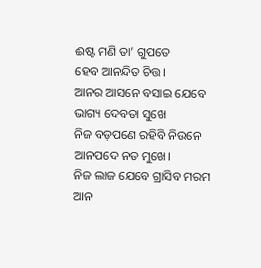ଈଷ୍ଟ ମଣି ତା’ ଗୁପତେ
ହେବ ଆନନ୍ଦିତ ଚିତ୍ତ।
ଆନର ଆସନେ ବସାଇ ଯେବେ
ଭାଗ୍ୟ ଦେବତା ସୁଖେ
ନିଜ ବଡ଼ପଣେ ରହିବି ନିଉନେ
ଆନପଦେ ନତ ମୁଖେ।
ନିଜ ଲାଜ ଯେବେ ଗ୍ରାସିବ ମରମ
ଆନ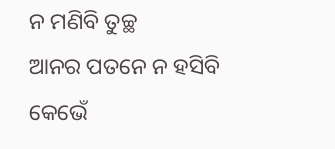ନ ମଣିବି ତୁଚ୍ଛ
ଆନର ପତନେ ନ ହସିବି କେଭେଁ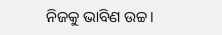ନିଜକୁ ଭାବିଣ ଉଚ୍ଚ।